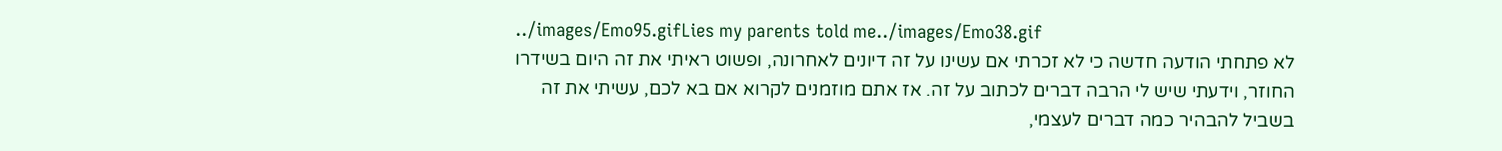../images/Emo95.gifLies my parents told me../images/Emo38.gif
לא פתחתי הודעה חדשה כי לא זכרתי אם עשינו על זה דיונים לאחרונה, ופשוט ראיתי את זה היום בשידרו החוזר, וידעתי שיש לי הרבה דברים לכתוב על זה. אז אתם מוזמנים לקרוא אם בא לכם, עשיתי את זה בשביל להבהיר כמה דברים לעצמי,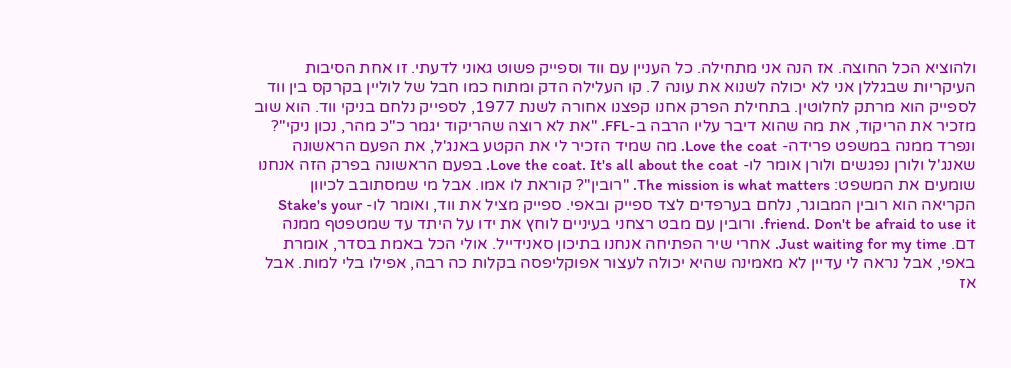ולהוציא הכל החוצה. אז הנה אני מתחילה. כל העניין עם ווד וספייק פשוט גאוני לדעתי. זו אחת הסיבות העיקריות שבגללן אני לא יכולה לשנוא את עונה 7. קו העלילה הדק ומתוח כמו חבל של לוליין בקרקס בין ווד לספייק הוא מרתק לחלוטין. בתחילת הפרק אחנו קפצנו אחורה לשנת 1977, לספייק נלחם בניקי ווד. הוא שוב מזכיר את הריקוד, את מה שהוא דיבר עליו הרבה ב-FFL. "את לא רוצה שהריקוד יגמר כ"כ מהר, נכון ניקי"? ונפרד ממנה במשפט פרידה- Love the coat. מה שמיד הזכיר לי את הקטע באנג'ל, את הפעם הראשונה שאנג'ל ולורן נפגשים ולורן אומר לו- Love the coat. It's all about the coat. בפעם הראשונה בפרק הזה אנחנו שומעים את המשפט: The mission is what matters. "רובין"? קוראת לו אמו. אבל מי שמסתובב לכיוון הקריאה הוא רובין המבוגר, נלחם בערפדים לצד ספייק ובאפי. ספייק מציל את ווד, ואומר לו- Stake's your friend. Don't be afraid to use it. ורובין עם מבט רצחני בעיניים לוחץ את ידו על היתד עד שמטפטף ממנה דם. Just waiting for my time. אחרי שיר הפתיחה אנחנו בתיכון סאנידייל. אולי הכל באמת בסדר, אומרת באפי, אבל נראה לי עדיין לא מאמינה שהיא יכולה לעצור אפוקליפסה בקלות כה רבה, אפילו בלי למות. אבל אז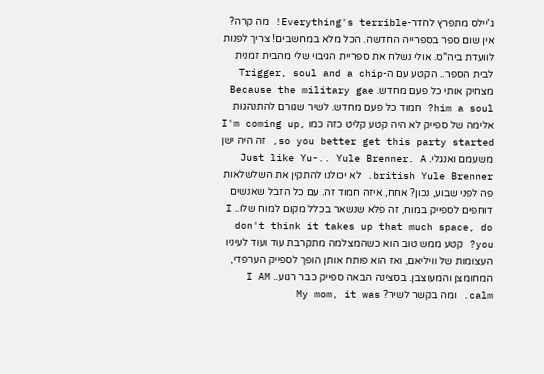ג'יילס מתפרץ לחדר-Everything's terrible! מה קרה? אין שום ספר בספרייה החדשה. הכל מלא במחשבים! צריך לפנות לוועדת ביה"ס. אולי נשלח את ספריית הגיבוי שלי מהבית זמנית לבית הספר.. הקטע עם ה-Trigger, soul and a chip מצחיק אותי כל פעם מחדש. Because the military gae him a soul? חמוד כל פעם מחדש. לשיר שגורם להתנהגות אלימה של ספייק לא היה קטע קליט כזה כמו I'm coming up, so you better get this party started, זה היה ישן משעמם ואנגלי. Just like Yu-.. Yule Brenner. A british Yule Brenner. לא יכולנו להתקין את השלשלאות פה לפני שבוע, נכון? אחח, איזה חמוד זה. עם כל הזבל שאנשים דוחפים לספייק במוח, זה פלא שנשאר בכלל מקום למוח שלו.. I don't think it takes up that much space, do you? קטע ממש טוב הוא כשהמצלמה מתקרבת עוד ועוד לעיניו העצומות של וויליאם, ואז הוא פותח אותן הופך לספייק הערפדי, המחומצן והמעוצבן. בסצינה הבאה ספייק כבר רגוע.. I AM calm. ומה בקשר לשיר? My mom, it was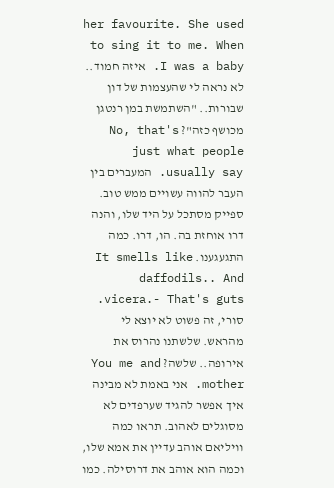her favourite. She used to sing it to me. When I was a baby. איזה חמוד.. לא נראה לי שהעצמות של דון שבורות.. "השתמשת במן רנטגן מכושף כזה"? No, that's just what people usually say. המעברים בין העבר להווה עשויים ממש טוב. ספייק מסתכל על היד שלו, והנה דרו אוחזת בה. הו, דרו. כמה התגעגענו. It smells like daffodils.. And vicera.- That's guts. סורי, זה פשוט לא יוצא לי מהראש. שלשתנו נהרוס את אירופה.. שלשה? You me and mother. אני באמת לא מבינה איך אפשר להגיד שערפדים לא מסוגלים לאהוב. תראו כמה וויליאם אוהב עדיין את אמא שלו, וכמה הוא אוהב את דרוסילה. כמו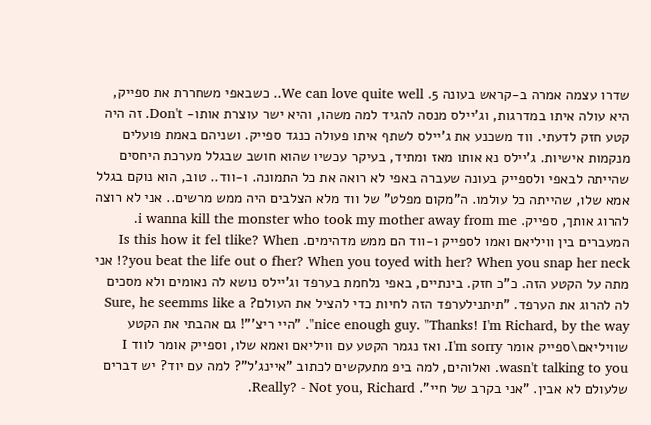שדרו עצמה אמרה ב-קראש בעונה 5. We can love quite well.. כשבאפי משחררת את ספייק, היא עולה איתו במדרגות, וג'יילס מנסה להגיד למה משהו, והיא ישר עוצרת אותו- Don't. זה היה קטע חזק לדעתי. ווד משכנע את ג'יילס לשתף איתו פעולה כנגד ספייק. ושניהם באמת פועלים מנקמות אישיות. ג'יילס נא אותו מאז ומתיד, בעיקר עכשיו שהוא חושב שבגלל מערכת היחסים שהייתה לבאפי ולספייק בעונה שעברה באפי לא רואה את כל התמונה. ו-ווד.. טוב, הוא נוקם בגלל אמא שלו, שהייתה כל עולמו. ה"מקום מפלט" של ווד מלא הצלבים היה ממש מרשים.. אני לא רוצה להרוג אותך, ספייק. i wanna kill the monster who took my mother away from me. המעברים בין וויליאם ואמו לספייק ו-ווד הם ממש מדהימים. Is this how it fel tlike? When you beat the life out o fher? When you toyed with her? When you snap her neck?! אני מתה על הקטע הזה. כ"כ חזק. בינתיים, באפי נלחמת בערפד וג'יילס נושא לה נאומים ולא מסכים לה להרוג את הערפד. "תיתנילערפד הזה לחיות כדי להציל את העולם? Sure, he seemms like a nice enough guy. "Thanks! I'm Richard, by the way". "היי ריצ'"! גם אהבתי את הקטע שוויליאם\ספייק אומר I'm sorry. ואז נגמר הקטע עם וויליאם ואמא שלו, וספייק אומר לווד I wasn't talking to you. ואלוהים, למה ביפ מתעקשים לכתוב "איינג'ל"? למה עם יוד? יש דברים שלעולם לא אבין. "אני בקרב של חיי". Really? - Not you, Richard.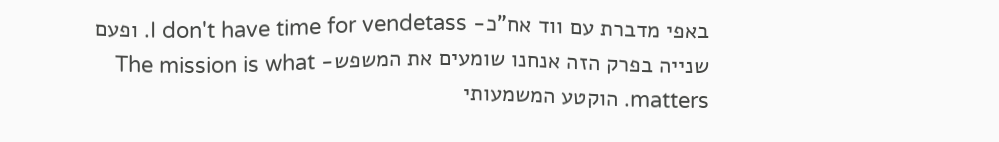באפי מדברת עם ווד אח"כ- I don't have time for vendetass. ופעם שנייה בפרק הזה אנחנו שומעים את המשפש- The mission is what matters. הוקטע המשמעותי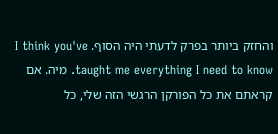והחזק ביותר בפרק לדעתי היה הסוף. I think you've taught me everything I need to know. מיה. אם קראתם את כל הפורקן הרגשי הזה שלי, כל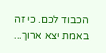הכבוד לכם. כי זה באמת יצא ארוך...